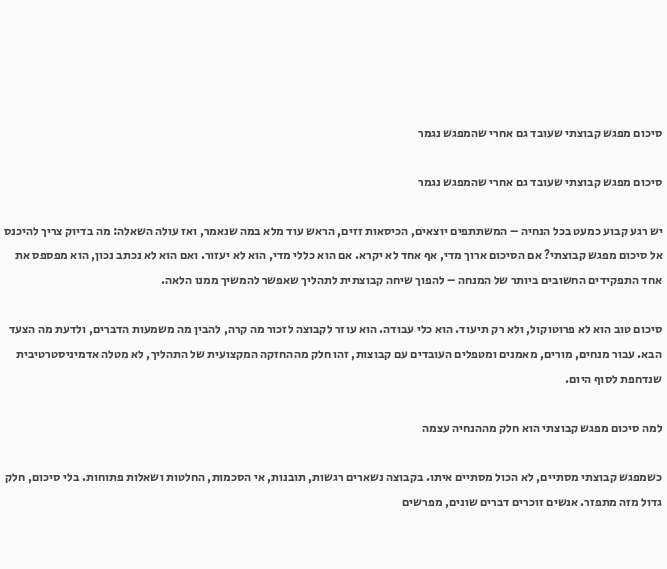סיכום מפגש קבוצתי שעובד גם אחרי שהמפגש נגמר

סיכום מפגש קבוצתי שעובד גם אחרי שהמפגש נגמר

יש רגע קבוע כמעט בכל הנחיה – המשתתפים יוצאים, הכיסאות זזים, הראש עוד מלא במה שנאמר, ואז עולה השאלה: מה בדיוק צריך להיכנס אל סיכום מפגש קבוצתי? אם הסיכום ארוך מדי, אף אחד לא יקרא. אם הוא כללי מדי, הוא לא יעזור. ואם הוא לא נכתב נכון, הוא מפספס את אחד התפקידים החשובים ביותר של המנחה – להפוך שיחה קבוצתית לתהליך שאפשר להמשיך ממנו הלאה.

סיכום טוב הוא לא פרוטוקול, ולא רק תיעוד. הוא כלי עבודה. הוא עוזר לקבוצה לזכור מה קרה, להבין מה משמעות הדברים, ולדעת מה הצעד הבא. עבור מנחים, מורים, מאמנים ומטפלים העובדים עם קבוצות, זהו חלק מההחזקה המקצועית של התהליך, לא מטלה אדמיניסטרטיבית שנדחפת לסוף היום.

למה סיכום מפגש קבוצתי הוא חלק מההנחיה עצמה

כשמפגש קבוצתי מסתיים, לא הכול מסתיים איתו. בקבוצה נשארים רגשות, תובנות, אי הסכמות, החלטות ושאלות פתוחות. בלי סיכום, חלק גדול מזה מתפזר. אנשים זוכרים דברים שונים, מפרשים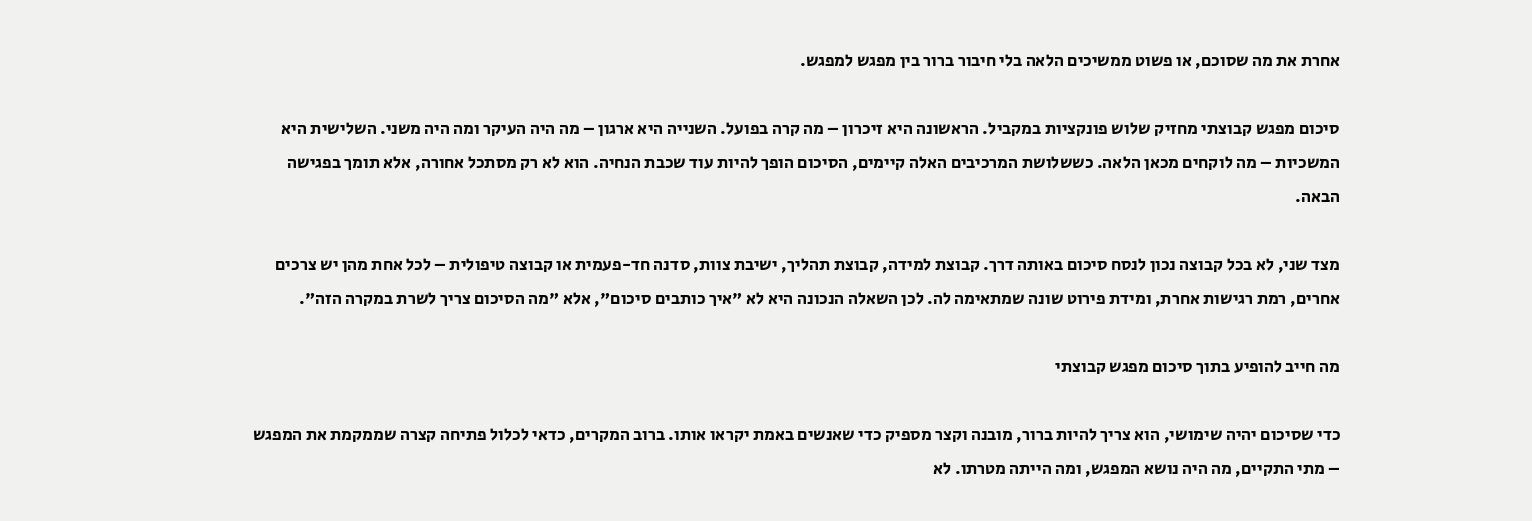אחרת את מה שסוכם, או פשוט ממשיכים הלאה בלי חיבור ברור בין מפגש למפגש.

סיכום מפגש קבוצתי מחזיק שלוש פונקציות במקביל. הראשונה היא זיכרון – מה קרה בפועל. השנייה היא ארגון – מה היה העיקר ומה היה משני. השלישית היא המשכיות – מה לוקחים מכאן הלאה. כששלושת המרכיבים האלה קיימים, הסיכום הופך להיות עוד שכבת הנחיה. הוא לא רק מסתכל אחורה, אלא תומך בפגישה הבאה.

מצד שני, לא בכל קבוצה נכון לנסח סיכום באותה דרך. קבוצת למידה, קבוצת תהליך, ישיבת צוות, סדנה חד-פעמית או קבוצה טיפולית – לכל אחת מהן יש צרכים אחרים, רמת רגישות אחרת, ומידת פירוט שונה שמתאימה לה. לכן השאלה הנכונה היא לא "איך כותבים סיכום", אלא "מה הסיכום צריך לשרת במקרה הזה".

מה חייב להופיע בתוך סיכום מפגש קבוצתי

כדי שסיכום יהיה שימושי, הוא צריך להיות ברור, מובנה וקצר מספיק כדי שאנשים באמת יקראו אותו. ברוב המקרים, כדאי לכלול פתיחה קצרה שממקמת את המפגש – מתי התקיים, מה היה נושא המפגש, ומה הייתה מטרתו. לא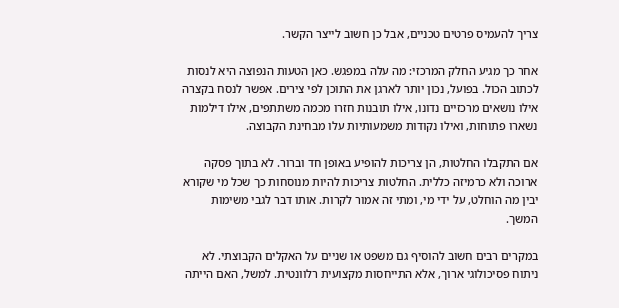צריך להעמיס פרטים טכניים, אבל כן חשוב לייצר הקשר.

אחר כך מגיע החלק המרכזי: מה עלה במפגש. כאן הטעות הנפוצה היא לנסות לכתוב הכול. בפועל, נכון יותר לארגן את התוכן לפי צירים. אפשר לנסח בקצרה אילו נושאים מרכזיים נדונו, אילו תובנות חזרו מכמה משתתפים, אילו דילמות נשארו פתוחות, ואילו נקודות משמעותיות עלו מבחינת הקבוצה.

אם התקבלו החלטות, הן צריכות להופיע באופן חד וברור. לא בתוך פסקה ארוכה ולא כרמיזה כללית. החלטות צריכות להיות מנוסחות כך שכל מי שקורא יבין מה הוחלט, על ידי מי, ומתי זה אמור לקרות. אותו דבר לגבי משימות המשך.

במקרים רבים חשוב להוסיף גם משפט או שניים על האקלים הקבוצתי. לא ניתוח פסיכולוגי ארוך, אלא התייחסות מקצועית רלוונטית. למשל, האם הייתה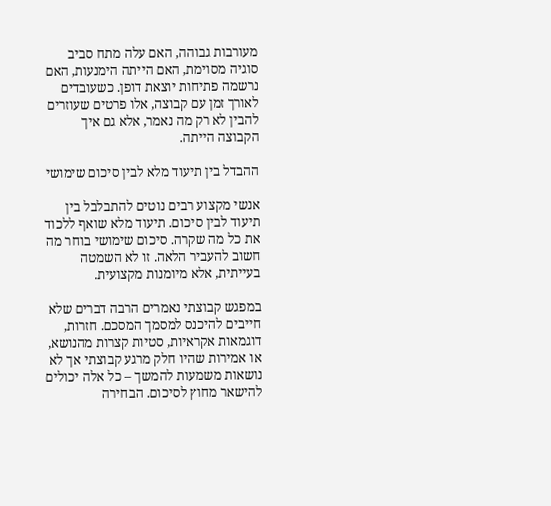מעורבות גבוהה, האם עלה מתח סביב סוגיה מסוימת, האם הייתה הימנעות, האם נרשמה פתיחות יוצאת דופן. כשעובדים לאורך זמן עם קבוצה, אלו פרטים שעוזרים להבין לא רק מה נאמר, אלא גם איך הקבוצה הייתה.

ההבדל בין תיעוד מלא לבין סיכום שימושי

אנשי מקצוע רבים נוטים להתבלבל בין תיעוד לבין סיכום. תיעוד מלא שואף ללכוד את כל מה שקרה. סיכום שימושי בוחר מה חשוב להעביר הלאה. זו לא השמטה בעייתית, אלא מיומנות מקצועית.

במפגש קבוצתי נאמרים הרבה דברים שלא חייבים להיכנס למסמך המסכם. חזרות, דוגמאות אקראיות, סטיות קצרות מהנושא, או אמירות שהיו חלק מרגע קבוצתי אך לא נושאות משמעות להמשך – כל אלה יכולים להישאר מחוץ לסיכום. הבחירה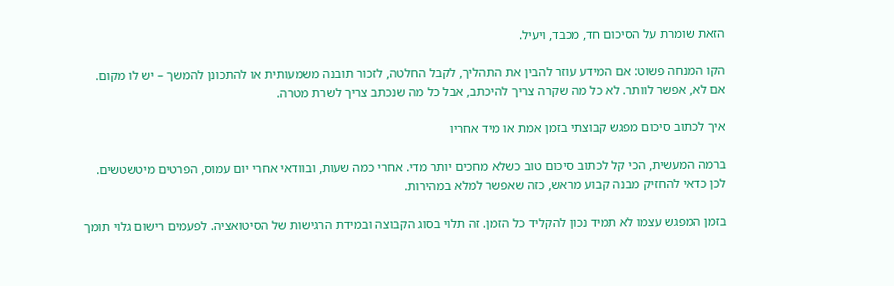הזאת שומרת על הסיכום חד, מכבד, ויעיל.

הקו המנחה פשוט: אם המידע עוזר להבין את התהליך, לקבל החלטה, לזכור תובנה משמעותית או להתכונן להמשך – יש לו מקום. אם לא, אפשר לוותר. לא כל מה שקרה צריך להיכתב, אבל כל מה שנכתב צריך לשרת מטרה.

איך לכתוב סיכום מפגש קבוצתי בזמן אמת או מיד אחריו

ברמה המעשית, הכי קל לכתוב סיכום טוב כשלא מחכים יותר מדי. אחרי כמה שעות, ובוודאי אחרי יום עמוס, הפרטים מיטשטשים. לכן כדאי להחזיק מבנה קבוע מראש, כזה שאפשר למלא במהירות.

בזמן המפגש עצמו לא תמיד נכון להקליד כל הזמן. זה תלוי בסוג הקבוצה ובמידת הרגישות של הסיטואציה. לפעמים רישום גלוי תומך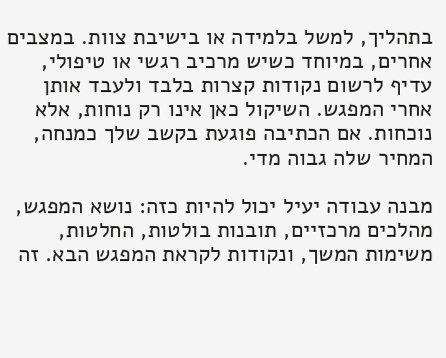בתהליך, למשל בלמידה או בישיבת צוות. במצבים אחרים, במיוחד כשיש מרכיב רגשי או טיפולי, עדיף לרשום נקודות קצרות בלבד ולעבד אותן אחרי המפגש. השיקול כאן אינו רק נוחות, אלא נוכחות. אם הכתיבה פוגעת בקשב שלך כמנחה, המחיר שלה גבוה מדי.

מבנה עבודה יעיל יכול להיות כזה: נושא המפגש, מהלכים מרכזיים, תובנות בולטות, החלטות, משימות המשך, ונקודות לקראת המפגש הבא. זה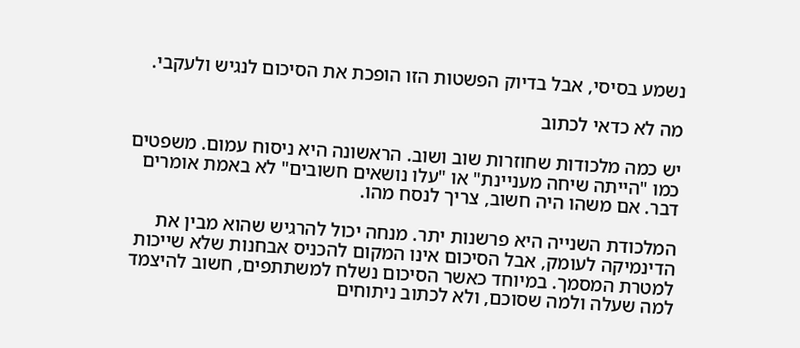נשמע בסיסי, אבל בדיוק הפשטות הזו הופכת את הסיכום לנגיש ולעקבי.

מה לא כדאי לכתוב

יש כמה מלכודות שחוזרות שוב ושוב. הראשונה היא ניסוח עמום. משפטים כמו "הייתה שיחה מעניינת" או "עלו נושאים חשובים" לא באמת אומרים דבר. אם משהו היה חשוב, צריך לנסח מהו.

המלכודת השנייה היא פרשנות יתר. מנחה יכול להרגיש שהוא מבין את הדינמיקה לעומק, אבל הסיכום אינו המקום להכניס אבחנות שלא שייכות למטרת המסמך. במיוחד כאשר הסיכום נשלח למשתתפים, חשוב להיצמד למה שעלה ולמה שסוכם, ולא לכתוב ניתוחים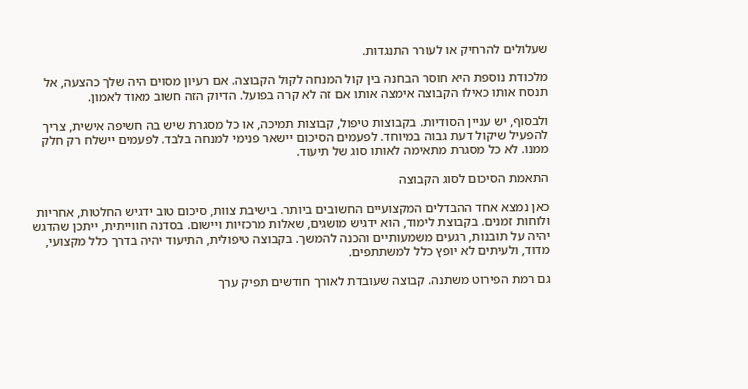שעלולים להרחיק או לעורר התנגדות.

מלכודת נוספת היא חוסר הבחנה בין קול המנחה לקול הקבוצה. אם רעיון מסוים היה שלך כהצעה, אל תנסח אותו כאילו הקבוצה אימצה אותו אם זה לא קרה בפועל. הדיוק הזה חשוב מאוד לאמון.

ולבסוף, יש עניין הסודיות. בקבוצות טיפול, קבוצות תמיכה, או כל מסגרת שיש בה חשיפה אישית, צריך להפעיל שיקול דעת גבוה במיוחד. לפעמים הסיכום יישאר פנימי למנחה בלבד. לפעמים יישלח רק חלק ממנו. לא כל מסגרת מתאימה לאותו סוג של תיעוד.

התאמת הסיכום לסוג הקבוצה

כאן נמצא אחד ההבדלים המקצועיים החשובים ביותר. בישיבת צוות, סיכום טוב ידגיש החלטות, אחריות ולוחות זמנים. בקבוצת לימוד, הוא ידגיש מושגים, שאלות מרכזיות ויישום. בסדנה חווייתית, ייתכן שהדגש יהיה על תובנות, רגעים משמעותיים והכנה להמשך. בקבוצה טיפולית, התיעוד יהיה בדרך כלל מקצועי, מדוד, ולעיתים לא יופץ כלל למשתתפים.

גם רמת הפירוט משתנה. קבוצה שעובדת לאורך חודשים תפיק ערך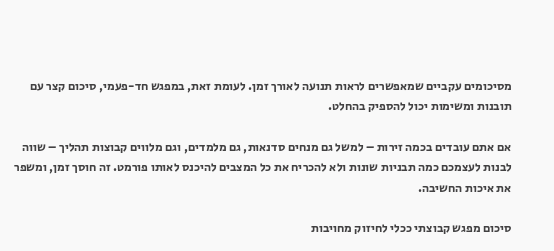מסיכומים עקביים שמאפשרים לראות תנועה לאורך זמן. לעומת זאת, במפגש חד-פעמי, סיכום קצר עם תובנות ומשימות יכול להספיק בהחלט.

אם אתם עובדים בכמה זירות – למשל גם מנחים סדנאות, גם מלמדים, וגם מלווים קבוצות תהליך – שווה לבנות לעצמכם כמה תבניות שונות ולא להכריח את כל המצבים להיכנס לאותו פורמט. זה חוסך זמן, ומשפר את איכות החשיבה.

סיכום מפגש קבוצתי ככלי לחיזוק מחויבות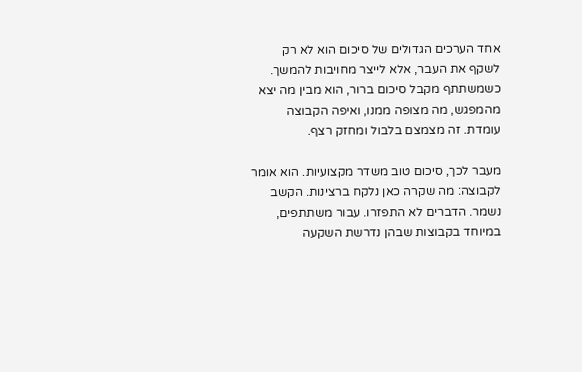אחד הערכים הגדולים של סיכום הוא לא רק לשקף את העבר, אלא לייצר מחויבות להמשך. כשמשתתף מקבל סיכום ברור, הוא מבין מה יצא מהמפגש, מה מצופה ממנו, ואיפה הקבוצה עומדת. זה מצמצם בלבול ומחזק רצף.

מעבר לכך, סיכום טוב משדר מקצועיות. הוא אומר לקבוצה: מה שקרה כאן נלקח ברצינות. הקשב נשמר. הדברים לא התפזרו. עבור משתתפים, במיוחד בקבוצות שבהן נדרשת השקעה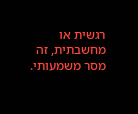רגשית או מחשבתית, זה מסר משמעותי.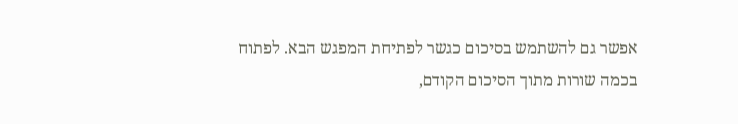אפשר גם להשתמש בסיכום כגשר לפתיחת המפגש הבא. לפתוח בכמה שורות מתוך הסיכום הקודם,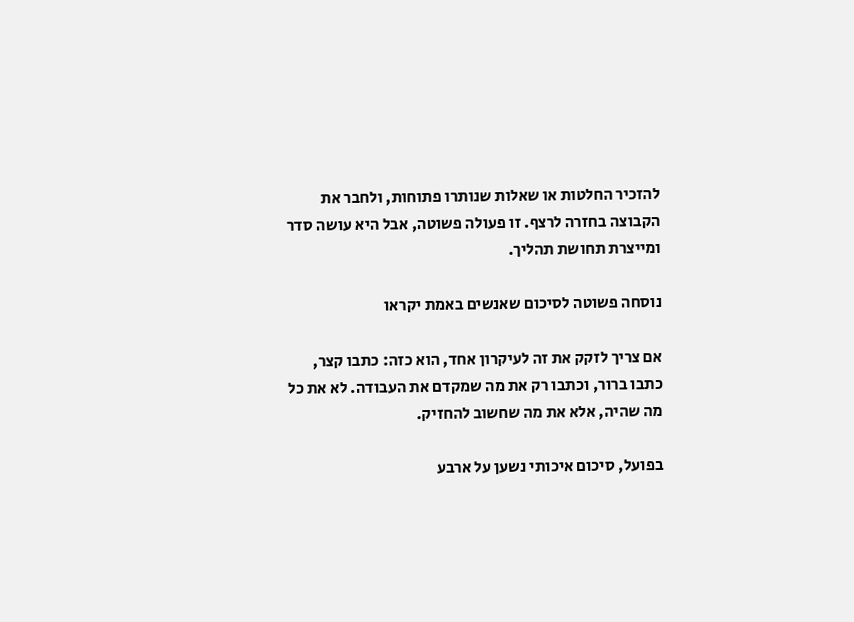להזכיר החלטות או שאלות שנותרו פתוחות, ולחבר את הקבוצה בחזרה לרצף. זו פעולה פשוטה, אבל היא עושה סדר ומייצרת תחושת תהליך.

נוסחה פשוטה לסיכום שאנשים באמת יקראו

אם צריך לזקק את זה לעיקרון אחד, הוא כזה: כתבו קצר, כתבו ברור, וכתבו רק את מה שמקדם את העבודה. לא את כל מה שהיה, אלא את מה שחשוב להחזיק.

בפועל, סיכום איכותי נשען על ארבע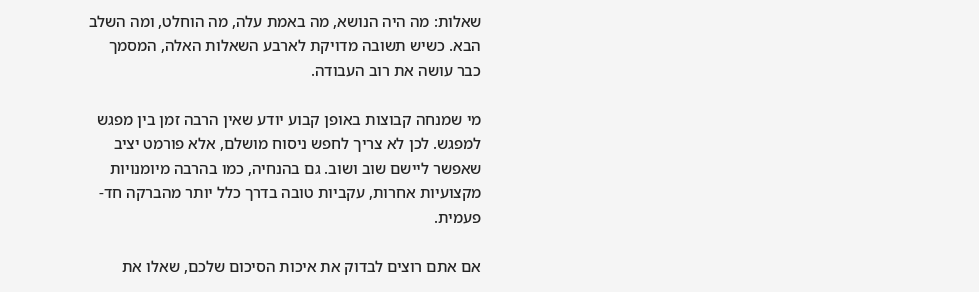שאלות: מה היה הנושא, מה באמת עלה, מה הוחלט, ומה השלב הבא. כשיש תשובה מדויקת לארבע השאלות האלה, המסמך כבר עושה את רוב העבודה.

מי שמנחה קבוצות באופן קבוע יודע שאין הרבה זמן בין מפגש למפגש. לכן לא צריך לחפש ניסוח מושלם, אלא פורמט יציב שאפשר ליישם שוב ושוב. גם בהנחיה, כמו בהרבה מיומנויות מקצועיות אחרות, עקביות טובה בדרך כלל יותר מהברקה חד-פעמית.

אם אתם רוצים לבדוק את איכות הסיכום שלכם, שאלו את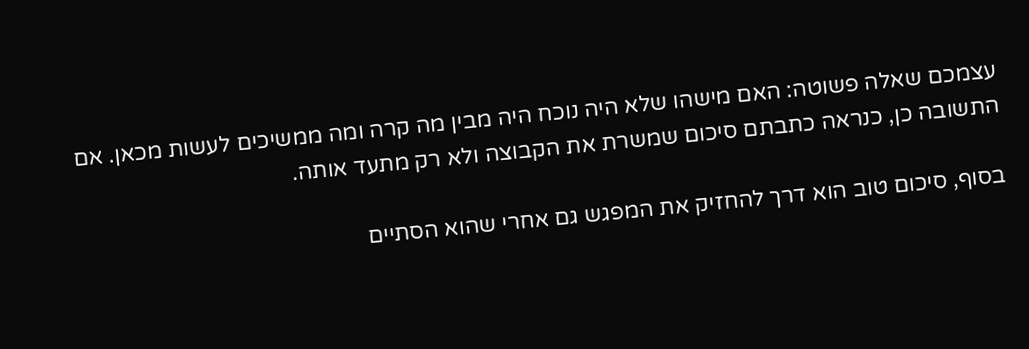עצמכם שאלה פשוטה: האם מישהו שלא היה נוכח היה מבין מה קרה ומה ממשיכים לעשות מכאן. אם התשובה כן, כנראה כתבתם סיכום שמשרת את הקבוצה ולא רק מתעד אותה.

בסוף, סיכום טוב הוא דרך להחזיק את המפגש גם אחרי שהוא הסתיים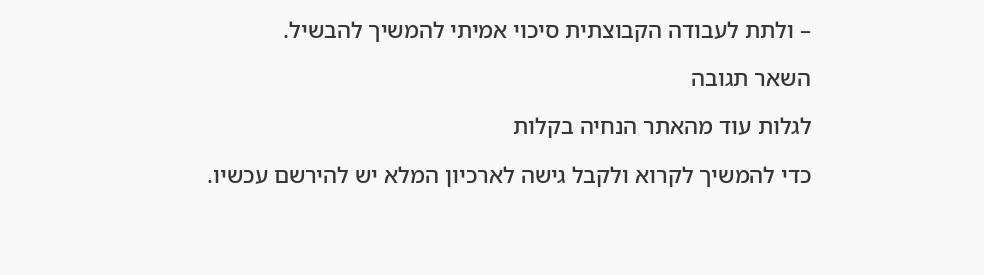– ולתת לעבודה הקבוצתית סיכוי אמיתי להמשיך להבשיל.

השאר תגובה

לגלות עוד מהאתר הנחיה בקלות

כדי להמשיך לקרוא ולקבל גישה לארכיון המלא יש להירשם עכשיו.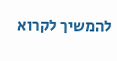להמשיך לקרוא